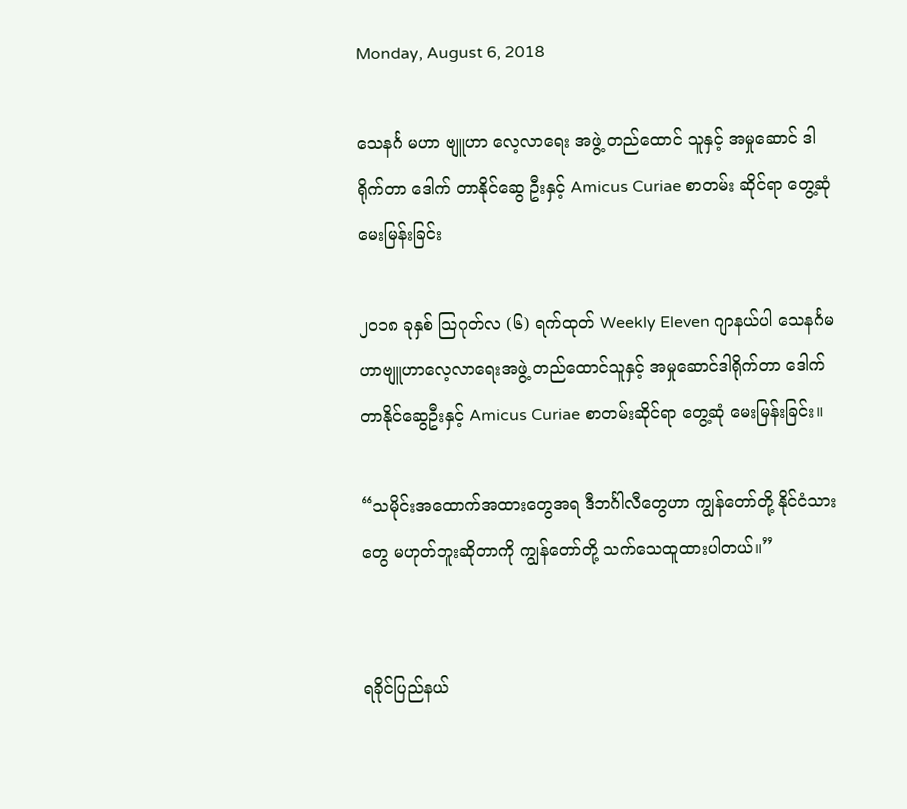Monday, August 6, 2018

သေနင်္ဂ မဟာ ဗျူဟာ လေ့လာရေး အဖွဲ့ တည်ထောင် သူနှင့် အမှုဆောင် ဒါရိုက်တာ ဒေါက် တာနိုင်ဆွေ ဦးနှင့် Amicus Curiae စာတမ်း ဆိုင်ရာ တွေ့ဆုံ မေးမြန်းခြင်း

၂၀၁၈ ခုနှစ် သြဂုတ်လ (၆) ရက်ထုတ် Weekly Eleven ဂျာနယ်ပါ သေနင်္ဂမဟာဗျူဟာလေ့လာရေးအဖွဲ့ တည်ထောင်သူနှင့် အမှုဆောင်ဒါရိုက်တာ ဒေါက်တာနိုင်ဆွေဦးနှင့် Amicus Curiae စာတမ်းဆိုင်ရာ တွေ့ဆုံ မေးမြန်းခြင်း။

“သမိုင်းအထောက်အထားတွေအရ ဒီဘင်္ဂါလီတွေဟာ ကျွန်တော်တို့ နိုင်ငံသားတွေ မဟုတ်ဘူးဆိုတာကို ကျွန်တော်တို့ သက်သေထူထားပါတယ်။”


ရခိုင်ပြည်နယ်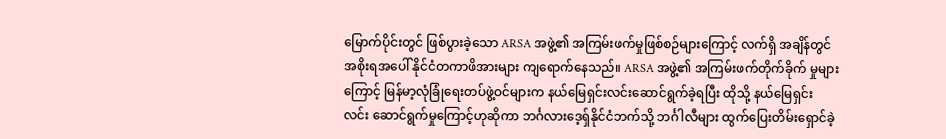မြောက်ပိုင်းတွင် ဖြစ်ပွားခဲ့သော ARSA အဖွဲ့၏ အကြမ်းဖက်မှုဖြစ်စဉ်များကြောင့် လက်ရှိ အချိန်တွင် အစိုးရအပေါ် နိုင်ငံတကာဖိအားများ ကျရောက်နေသည်။ ARSA အဖွဲ့၏ အကြမ်းဖက်တိုက်ခိုက် မှုများကြောင့် မြန်မာ့လုံခြုံရေးတပ်ဖွဲ့ဝင်များက နယ်မြေရှင်းလင်းဆောင်ရွက်ခဲ့ရပြီး ထိုသို့ နယ်မြေရှင်း လင်း ဆောင်ရွက်မှုကြောင့်ဟုဆိုကာ ဘင်္ဂလားဒေ့ရှ်နိုင်ငံဘက်သို့ ဘင်္ဂါလီများ ထွက်ပြေးတိမ်းရှောင်ခဲ့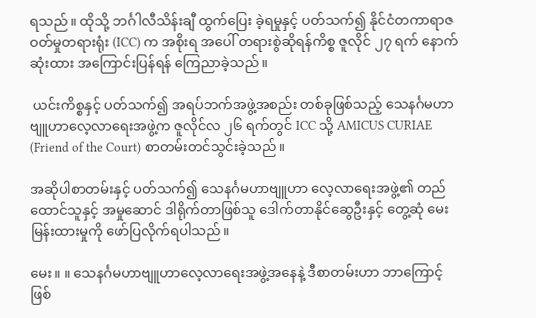ရသည်။ ထိုသို့ ဘင်္ဂါလီသိန်းချီ ထွက်ပြေး ခဲ့ရမှုနှင့် ပတ်သက်၍ နိုင်ငံတကာရာဇဝတ်မှုတရားရုံး (ICC) က အစိုးရ အပေါ် တရားစွဲဆိုရန်ကိစ္စ ဇူလိုင် ၂၇ ရက် နောက်ဆုံးထား အကြောင်းပြန်ရန် ကြေညာခဲ့သည်။

 ယင်းကိစ္စနှင့် ပတ်သက်၍ အရပ်ဘက်အဖွဲ့အစည်း တစ်ခုဖြစ်သည့် သေနင်္ဂမဟာဗျူဟာလေ့လာရေးအဖွဲ့က ဇူလိုင်လ ၂၆ ရက်တွင် ICC သို့ AMICUS CURIAE (Friend of the Court) စာတမ်းတင်သွင်းခဲ့သည်။

အဆိုပါစာတမ်းနှင့် ပတ်သက်၍ သေနင်္ဂမဟာဗျူဟာ လေ့လာရေးအဖွဲ့၏ တည်ထောင်သူနှင့် အမှုဆောင် ဒါရိုက်တာဖြစ်သူ ဒေါက်တာနိုင်ဆွေဦးနှင့် တွေ့ဆုံ မေးမြန်းထားမှုကို ဖော်ပြလိုက်ရပါသည်။

မေး။ ။ သေနင်္ဂမဟာဗျူဟာလေ့လာရေးအဖွဲ့အနေနဲ့ ဒီစာတမ်းဟာ ဘာကြောင့်ဖြစ်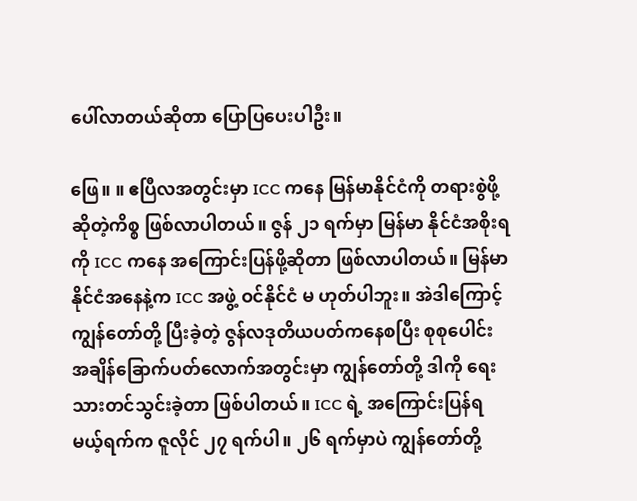ပေါ်လာတယ်ဆိုတာ ပြောပြပေးပါဦး။

ဖြေ။ ။ ဧပြီလအတွင်းမှာ ICC ကနေ မြန်မာနိုင်ငံကို တရားစွဲဖို့ဆိုတဲ့ကိစ္စ ဖြစ်လာပါတယ်။ ဇွန် ၂၁ ရက်မှာ မြန်မာ နိုင်ငံအစိုးရကို ICC ကနေ အကြောင်းပြန်ဖို့ဆိုတာ ဖြစ်လာပါတယ်။ မြန်မာနိုင်ငံအနေနဲ့က ICC အဖွဲ့ ဝင်နိုင်ငံ မ ဟုတ်ပါဘူး။ အဲဒါကြောင့် ကျွန်တော်တို့ ပြီးခဲ့တဲ့ ဇွန်လဒုတိယပတ်ကနေစပြီး စုစုပေါင်း အချိန်ခြောက်ပတ်လောက်အတွင်းမှာ ကျွန်တော်တို့ ဒါကို ရေးသားတင်သွင်းခဲ့တာ ဖြစ်ပါတယ်။ ICC ရဲ့ အကြောင်းပြန်ရမယ့်ရက်က ဇူလိုင် ၂၇ ရက်ပါ။ ၂၆ ရက်မှာပဲ ကျွန်တော်တို့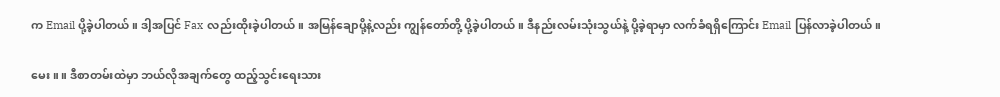က Email ပို့ခဲ့ပါတယ်။ ဒါ့အပြင် Fax လည်းထိုးခဲ့ပါတယ်။ အမြန်ချောပို့နဲ့လည်း ကျွန်တော်တို့ ပို့ခဲ့ပါတယ်။ ဒီနည်းလမ်းသုံးသွယ်နဲ့ ပို့ခဲ့ရာမှာ လက်ခံရရှိကြောင်း Email ပြန်လာခဲ့ပါတယ်။

မေး။ ။ ဒီစာတမ်းထဲမှာ ဘယ်လိုအချက်တွေ ထည့်သွင်းရေးသား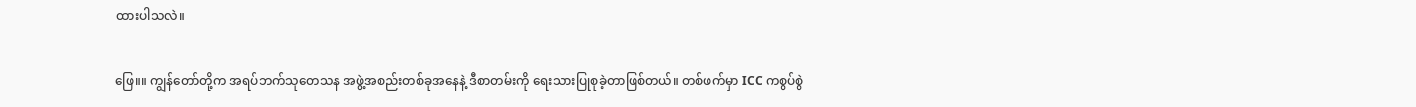ထားပါသလဲ။

ဖြေ။။ ကျွန်တော်တို့က အရပ်ဘက်သုတေသန အဖွဲ့အစည်းတစ်ခုအနေနဲ့ ဒီစာတမ်းကို ရေးသားပြုစုခဲ့တာဖြစ်တယ်။ တစ်ဖက်မှာ ICC ကစွပ်စွဲ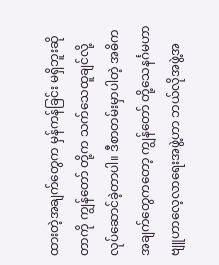ထားတဲ့အချက်တွေက မှန်ကန်ခြင်း မရှိဘူးဆိုတာကို ကျွန်တော် တို့က သက်သေထူချင်လို့ လုပ်ဆောင်ခဲ့တာပါ။ ဒီစာတမ်းမှာပါတဲ့ အဓိကအချက်တွေကတော့ ကျွန်တော် တို့သေနင်္ဂမဟာဗျူဟာလေ့လာရေးအဖွဲ့ဟာ ဘယ်လိုအဖွဲ့အ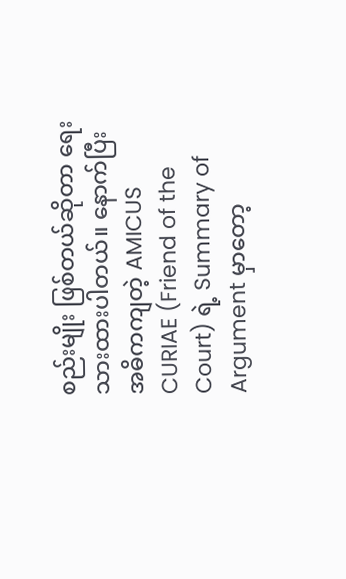စည်းမျိုး ဖြစ်တယ်ဆိုတာ ရေးသားထားပါတယ်။ နောက်ပြီး အဓိကကျတဲ့ AMICUS CURIAE (Friend of the Court) ရဲ့ Summary of Argument မှာတော့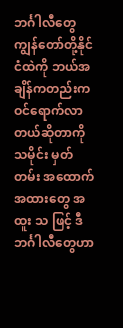ဘင်္ဂါလီတွေ ကျွန်တော်တို့နိုင်ငံထဲကို ဘယ်အချိန်ကတည်းက ဝင်ရောက်လာတယ်ဆိုတာကို သမိုင်း မှတ် တမ်း အထောက်အထားတွေ အထူး သ ဖြင့် ဒီဘင်္ဂါလီတွေဟာ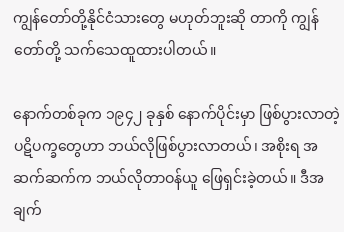ကျွန်တော်တို့နိုင်ငံသားတွေ မဟုတ်ဘူးဆို တာကို ကျွန်တော်တို့ သက်သေထူထားပါတယ်။

နောက်တစ်ခုက ၁၉၄၂ ခုနှစ် နောက်ပိုင်းမှာ ဖြစ်ပွားလာတဲ့ ပဋိပက္ခတွေဟာ ဘယ်လိုဖြစ်ပွားလာတယ်၊ အစိုးရ အ ဆက်ဆက်က ဘယ်လိုတာဝန်ယူ ဖြေရှင်းခဲ့တယ်။ ဒီအချက်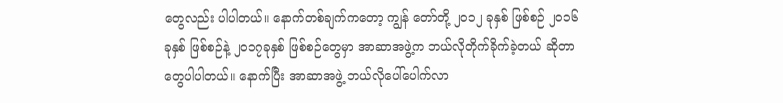တွေလည်း ပါပါတယ်။ နောက်တစ်ချက်ကတော့ ကျွန် တော်တို့ ၂၀၁၂ ခုနှစ် ဖြစ်စဉ် ၂၀၁၆ ခုနှစ် ဖြစ်စဉ်နဲ့ ၂၀၁၇ခုနှစ် ဖြစ်စဉ်တွေမှာ အာဆာအဖွဲ့က ဘယ်လိုတိုက်ခိုက်ခဲ့တယ် ဆိုတာတွေပါပါတယ်။ နောက်ပြီး အာဆာအဖွဲ့ ဘယ်လိုပေါ်ပေါက်လာ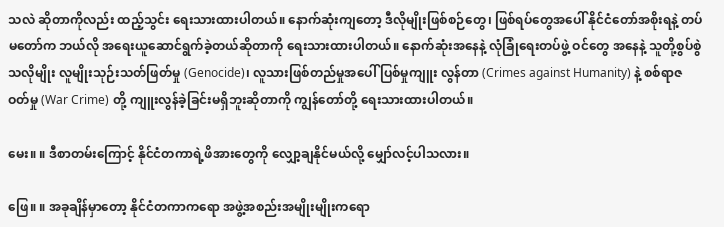သလဲ ဆိုတာကိုလည်း ထည့်သွင်း ရေးသားထားပါတယ်။ နောက်ဆုံးကျတော့ ဒီလိုမျိုးဖြစ်စဉ်တွေ၊ ဖြစ်ရပ်တွေအပေါ် နိုင်ငံတော်အစိုးရနဲ့ တပ်မတော်က ဘယ်လို အရေးယူဆောင်ရွက်ခဲ့တယ်ဆိုတာကို ရေးသားထားပါတယ်။ နောက်ဆုံးအနေနဲ့ လုံခြုံရေးတပ်ဖွဲ့ ဝင်တွေ အနေနဲ့ သူတို့စွပ်စွဲသလိုမျိုး လူမျိုးသုဉ်းသတ်ဖြတ်မှု (Genocide)၊ လူသားဖြစ်တည်မှုအပေါ် ပြစ်မှုကျူး လွန်တာ (Crimes against Humanity) နဲ့ စစ်ရာဇဝတ်မှု (War Crime) တို့ ကျူးလွန်ခဲ့ခြင်းမရှိဘူးဆိုတာကို ကျွန်တော်တို့ ရေးသားထားပါတယ်။

မေး။ ။ ဒီစာတမ်းကြောင့် နိုင်ငံတကာရဲ့ဖိအားတွေကို လျှော့ချနိုင်မယ်လို့ မျှော်လင့်ပါသလား။

ဖြေ။ ။ အခုချိန်မှာတော့ နိုင်ငံတကာကရော အဖွဲ့အစည်းအမျိုးမျိုးကရော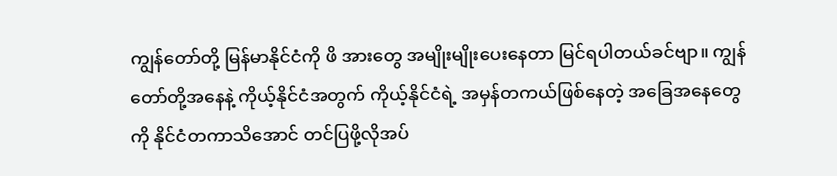ကျွန်တော်တို့ မြန်မာနိုင်ငံကို ဖိ အားတွေ အမျိုးမျိုးပေးနေတာ မြင်ရပါတယ်ခင်ဗျာ။ ကျွန်တော်တို့အနေနဲ့ ကိုယ့်နိုင်ငံအတွက် ကိုယ့်နိုင်ငံရဲ့ အမှန်တကယ်ဖြစ်နေတဲ့ အခြေအနေတွေကို နိုင်ငံတကာသိအောင် တင်ပြဖို့လိုအပ်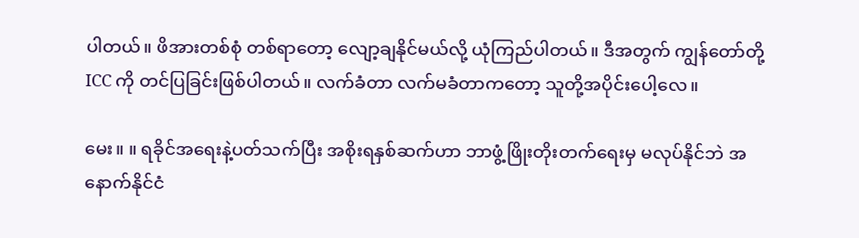ပါတယ်။ ဖိအားတစ်စုံ တစ်ရာတော့ လျော့ချနိုင်မယ်လို့ ယုံကြည်ပါတယ်။ ဒီအတွက် ကျွန်တော်တို့ ICC ကို တင်ပြခြင်းဖြစ်ပါတယ်။ လက်ခံတာ လက်မခံတာကတော့ သူတို့အပိုင်းပေါ့လေ။

မေး။ ။ ရခိုင်အရေးနဲ့ပတ်သက်ပြီး အစိုးရနှစ်ဆက်ဟာ ဘာဖွံ့ဖြိုးတိုးတက်ရေးမှ မလုပ်နိုင်ဘဲ အနောက်နိုင်ငံ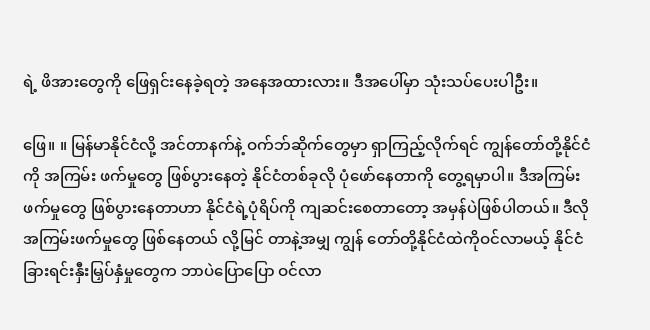ရဲ့ ဖိအားတွေကို ဖြေရှင်းနေခဲ့ရတဲ့ အနေအထားလား။ ဒီအပေါ်မှာ သုံးသပ်ပေးပါဦး။

ဖြေ။ ။ မြန်မာနိုင်ငံလို့ အင်တာနက်နဲ့ ဝက်ဘ်ဆိုက်တွေမှာ ရှာကြည့်လိုက်ရင် ကျွန်တော်တို့နိုင်ငံကို အကြမ်း ဖက်မှုတွေ ဖြစ်ပွားနေတဲ့ နိုင်ငံတစ်ခုလို ပုံဖော်နေတာကို တွေ့ရမှာပါ။ ဒီအကြမ်းဖက်မှုတွေ ဖြစ်ပွားနေတာဟာ နိုင်ငံရဲ့ပုံရိပ်ကို ကျဆင်းစေတာတော့ အမှန်ပဲဖြစ်ပါတယ်။ ဒီလိုအကြမ်းဖက်မှုတွေ ဖြစ်နေတယ် လို့မြင် တာနဲ့အမျှ ကျွန် တော်တို့နိုင်ငံထဲကိုဝင်လာမယ့် နိုင်ငံခြားရင်းနှီးမြှပ်နှံမှုတွေက ဘာပဲပြောပြော ဝင်လာ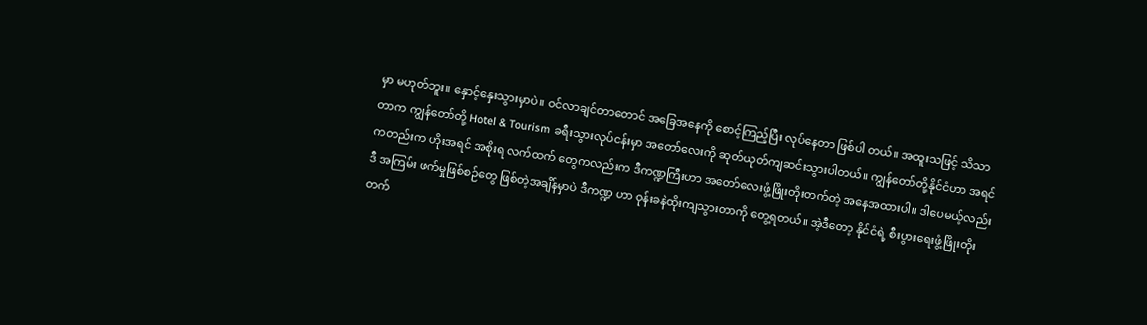မှာ မဟုတ်ဘူး။ နှောင့်နှေးသွားမှာပဲ။ ဝင်လာချင်တာတောင် အခြေအနေကို စောင့်ကြည့်ပြီး လုပ်နေတာ ဖြစ်ပါ တယ်။ အထူးသဖြင့် သိသာတာက ကျွန်တော်တို့ Hotel & Tourism ခရီးသွားလုပ်ငန်းမှာ အတော်လေးကို ဆုတ်ယုတ်ကျဆင်းသွားပါတယ်။ ကျွန်တော်တို့နိုင်ငံဟာ အရင်ကတည်းက ဟိုးအရင် အစိုးရ လက်ထက် တွေကလည်းက ဒီကဏ္ဍကြီးဟာ အတော်လေးဖွံ့ဖြိုးတိုးတက်တဲ့ အနေအထားပါ။ ဒါပေမယ့်လည်း ဒီ အကြမ်း ဖက်မှုဖြစ်စဉ်တွေ ဖြစ်တဲ့အချိန်မှာပဲ ဒီကဏ္ဍ ဟာ ဝုန်းခနဲထိုးကျသွားတာကို တွေ့ရတယ်။ အဲ့ဒီတော့ နိုင်ငံရဲ့ စီးပွားရေးဖွံ့ဖြိုးတိုးတက်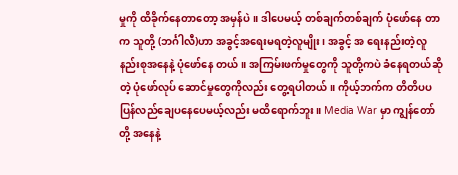မှုကို ထိခိုက်နေတာတော့ အမှန်ပဲ။ ဒါပေမယ့် တစ်ချက်တစ်ချက် ပုံဖော်နေ တာက သူတို့ (ဘင်္ဂါလီ)ဟာ အခွင့်အရေးမရတဲ့လူမျိုး၊ အခွင့် အ ရေးနည်းတဲ့လူနည်းစုအနေနဲ့ ပုံဖော်နေ တယ်။ အကြမ်းဖက်မှုတွေကို သူတို့ကပဲ ခံနေရတယ်ဆိုတဲ့ ပုံဖော်လုပ် ဆောင်မှုတွေကိုလည်း တွေ့ရပါတယ်။ ကိုယ့်ဘက်က တိတိပပ ပြန်လည်ချေပနေပေမယ့်လည်း မထိရောက်ဘူး။ Media War မှာ ကျွန်တော်တို့ အနေနဲ့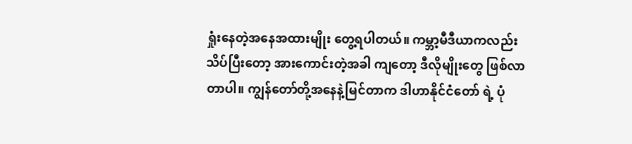ရှုံးနေတဲ့အနေအထားမျိုး တွေ့ရပါတယ်။ ကမ္ဘာ့မီဒီယာကလည်း သိပ်ပြီးတော့ အားကောင်းတဲ့အခါ ကျတော့ ဒီလိုမျိုးတွေ ဖြစ်လာတာပါ။ ကျွန်တော်တို့အနေနဲ့မြင်တာက ဒါဟာနိုင်ငံတော် ရဲ့ ပုံ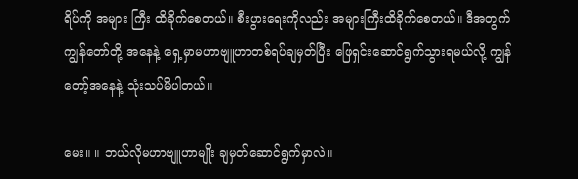ရိပ်ကို အများ ကြီး ထိခိုက်စေတယ်။ စီးပွားရေးကိုလည်း အများကြီးထိခိုက်စေတယ်။ ဒီအတွက် ကျွန်တော်တို့ အနေနဲ့ ရှေ့မှာမဟာဗျူဟာတစ်ရပ်ချမှတ်ပြီး ဖြေရှင်းဆောင်ရွက်သွားရမယ်လို့ ကျွန်တော့်အနေနဲ့ သုံးသပ်မိပါတယ်။

မေး။ ။ ဘယ်လိုမဟာဗျူဟာမျိုး ချမှတ်ဆောင်ရွက်မှာလဲ။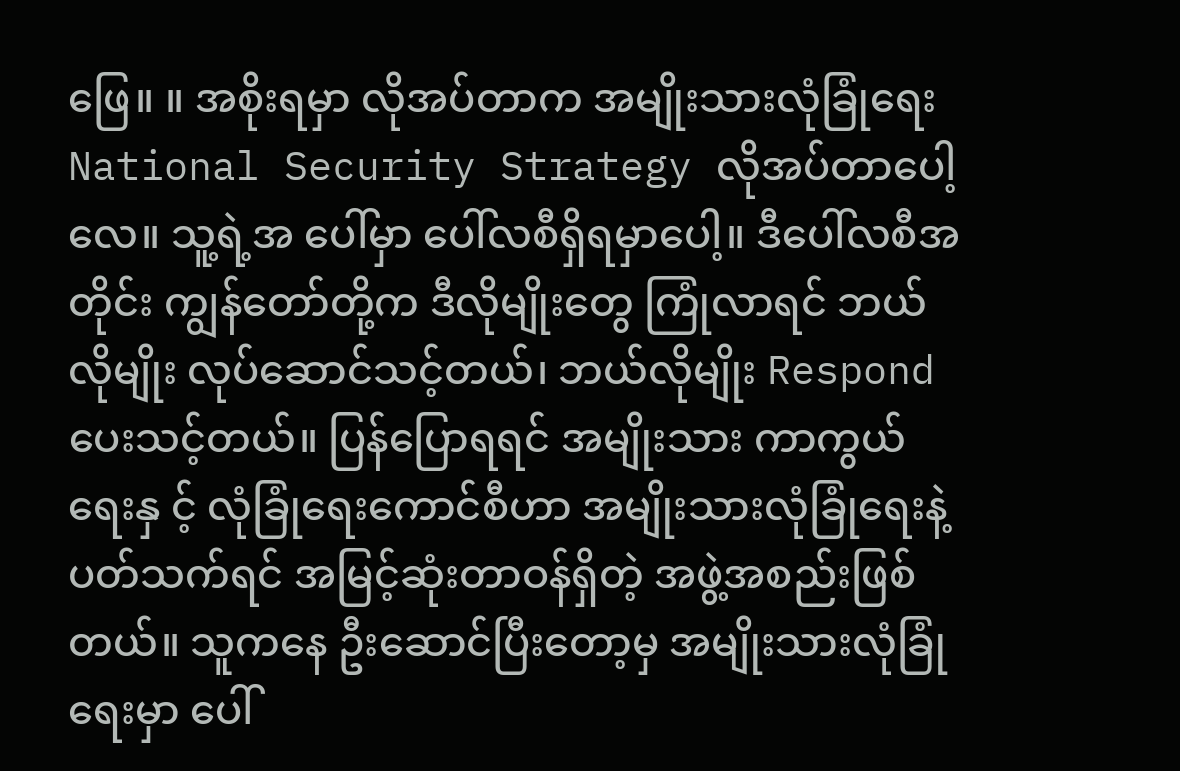ဖြေ။ ။ အစိုးရမှာ လိုအပ်တာက အမျိုးသားလုံခြုံရေး National Security Strategy လိုအပ်တာပေါ့လေ။ သူ့ရဲ့အ ပေါ်မှာ ပေါ်လစီရှိရမှာပေါ့။ ဒီပေါ်လစီအတိုင်း ကျွန်တော်တို့က ဒီလိုမျိုးတွေ ကြုံလာရင် ဘယ်လိုမျိုး လုပ်ဆောင်သင့်တယ်၊ ဘယ်လိုမျိုး Respond ပေးသင့်တယ်။ ပြန်ပြောရရင် အမျိုးသား ကာကွယ်ရေးနှ င့် လုံခြုံရေးကောင်စီဟာ အမျိုးသားလုံခြုံရေးနဲ့ ပတ်သက်ရင် အမြင့်ဆုံးတာဝန်ရှိတဲ့ အဖွဲ့အစည်းဖြစ်တယ်။ သူကနေ ဦးဆောင်ပြီးတော့မှ အမျိုးသားလုံခြုံရေးမှာ ပေါ်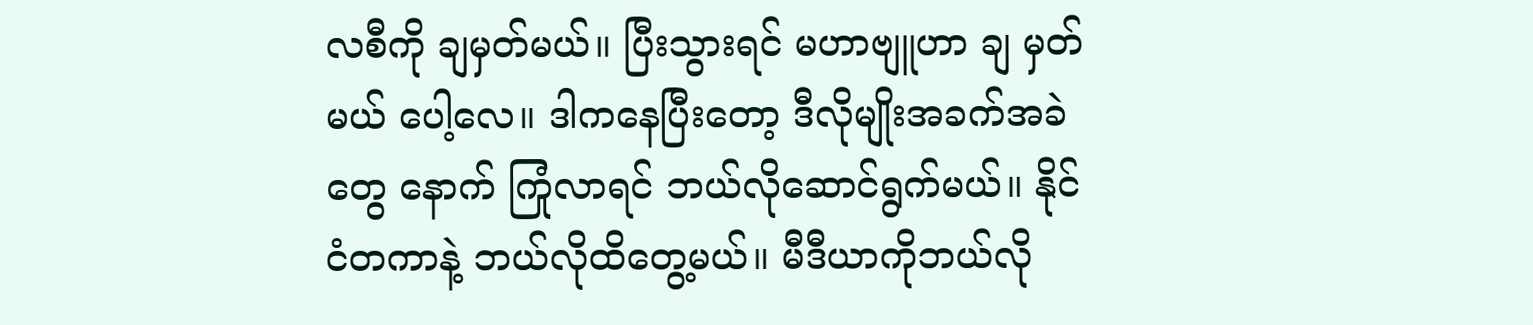လစီကို ချမှတ်မယ်။ ပြီးသွားရင် မဟာဗျူဟာ ချ မှတ်မယ် ပေါ့လေ။ ဒါကနေပြီးတော့ ဒီလိုမျိုးအခက်အခဲတွေ နောက် ကြုံလာရင် ဘယ်လိုဆောင်ရွက်မယ်။ နိုင်ငံတကာနဲ့ ဘယ်လိုထိတွေ့မယ်။ မီဒီယာကိုဘယ်လို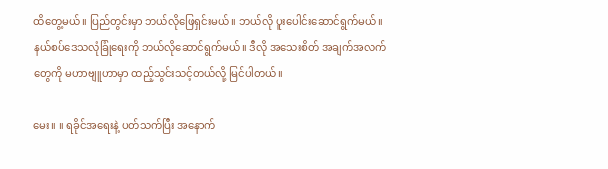ထိတွေ့မယ်။ ပြည်တွင်းမှာ ဘယ်လိုဖြေရှင်းမယ်။ ဘယ်လို ပူးပေါင်းဆောင်ရွက်မယ်။ နယ်စပ်ဒေသလုံခြုံရေးကို ဘယ်လိုဆောင်ရွက်မယ်။ ဒီလို အသေးစိတ် အချက်အလက်တွေကို မဟာဗျူဟာမှာ ထည့်သွင်းသင့်တယ်လို့ မြင်ပါတယ်။

မေး။ ။ ရခိုင်အရေးနဲ့ ပတ်သက်ပြီး အနောက်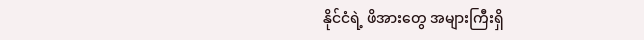နိုင်ငံရဲ့ ဖိအားတွေ အများကြီးရှိ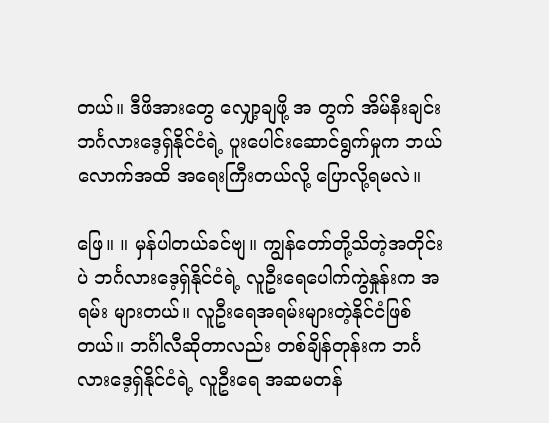တယ်။ ဒီဖိအားတွေ လျှော့ချဖို့ အ တွက် အိမ်နီးချင်း ဘင်္ဂလားဒေ့ရှ်နိုင်ငံရဲ့ ပူးပေါင်းဆောင်ရွက်မှုက ဘယ်လောက်အထိ အရေးကြီးတယ်လို့ ပြောလို့ရမလဲ။

ဖြေ။ ။ မှန်ပါတယ်ခင်ဗျ။ ကျွန်တော်တို့သိတဲ့အတိုင်းပဲ ဘင်္ဂလားဒေ့ရှ်နိုင်ငံရဲ့ လူဦးရေပေါက်ကွဲနှုန်းက အရမ်း များတယ်။ လူဦးရေအရမ်းများတဲ့နိုင်ငံဖြစ်တယ်။ ဘင်္ဂါလီဆိုတာလည်း တစ်ချိန်တုန်းက ဘင်္ဂလားဒေ့ရှ်နိုင်ငံရဲ့ လူဦးရေ အဆမတန်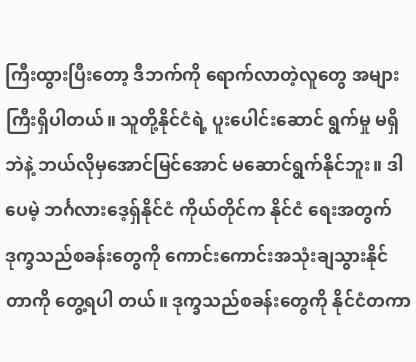ကြီးထွားပြီးတော့ ဒီဘက်ကို ရောက်လာတဲ့လူတွေ အများကြီးရှိပါတယ်။ သူတို့နိုင်ငံရဲ့ ပူးပေါင်းဆောင် ရွက်မှု မရှိဘဲနဲ့ ဘယ်လိုမှအောင်မြင်အောင် မဆောင်ရွက်နိုင်ဘူး။ ဒါပေမဲ့ ဘင်္ဂလားဒေ့ရှ်နိုင်ငံ ကိုယ်တိုင်က နိုင်ငံ ရေးအတွက် ဒုက္ခသည်စခန်းတွေကို ကောင်းကောင်းအသုံးချသွားနိုင်တာကို တွေ့ရပါ တယ်။ ဒုက္ခသည်စခန်းတွေကို နိုင်ငံတကာ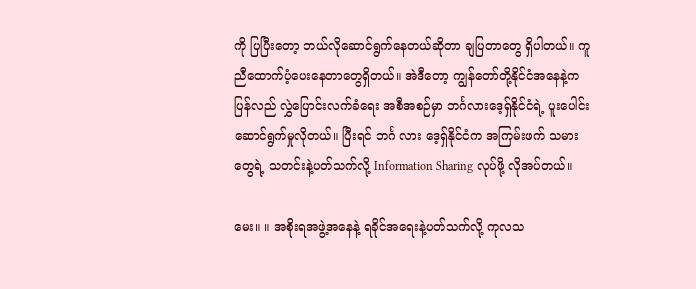ကို ပြပြီးတော့ ဘယ်လိုဆောင်ရွက်နေတယ်ဆိုတာ ချပြတာတွေ ရှိပါတယ်။ ကူညီထောက်ပံ့ပေးနေတာတွေရှိတယ်။ အဲဒီတော့ ကျွန်တော်တို့နိုင်ငံအနေနဲ့က ပြန်လည် လွှဲပြောင်းလက်ခံရေး အစီအစဉ်မှာ ဘင်္ဂလားဒေ့ရှ်နိုင်ငံရဲ့ ပူးပေါင်းဆောင်ရွက်မှုလိုတယ်။ ပြီးရင် ဘင်္ဂ လား ဒေ့ရှ်နိုင်ငံက အကြမ်းဖက် သမားတွေရဲ့ သတင်းနဲ့ပတ်သက်လို့ Information Sharing လုပ်ဖို့ လိုအပ်တယ်။

မေး။ ။ အစိုးရအဖွဲ့အနေနဲ့ ရခိုင်အရေးနဲ့ပတ်သက်လို့ ကုလသ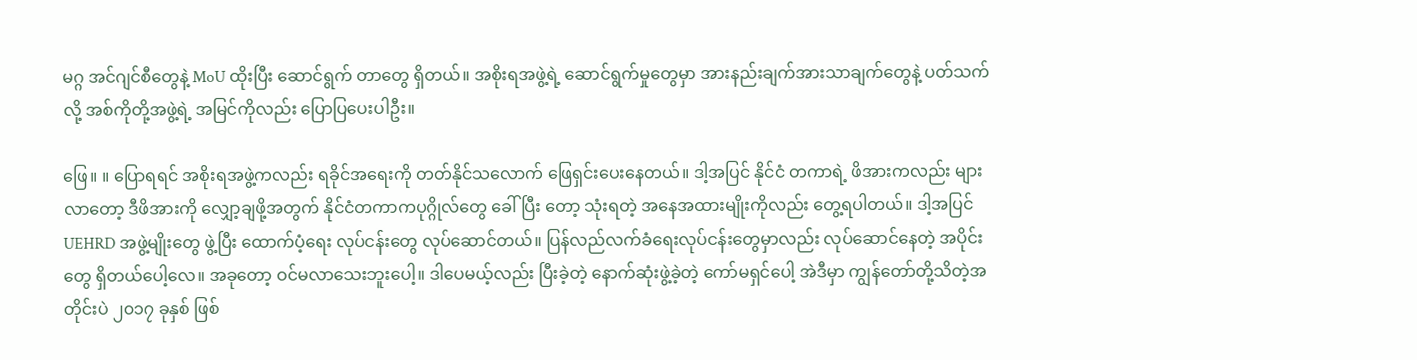မဂ္ဂ အင်ဂျင်စီတွေနဲ့ MoU ထိုးပြီး ဆောင်ရွက် တာတွေ ရှိတယ်။ အစိုးရအဖွဲ့ရဲ့ ဆောင်ရွက်မှုတွေမှာ အားနည်းချက်အားသာချက်တွေနဲ့ ပတ်သက်လို့ အစ်ကိုတို့အဖွဲ့ရဲ့ အမြင်ကိုလည်း ပြောပြပေးပါဦး။

ဖြေ။ ။ ပြောရရင် အစိုးရအဖွဲ့ကလည်း ရခိုင်အရေးကို တတ်နိုင်သလောက် ဖြေရှင်းပေးနေတယ်။ ဒါ့အပြင် နိုင်ငံ တကာရဲ့ ဖိအားကလည်း များလာတော့ ဒီဖိအားကို လျှော့ချဖို့အတွက် နိုင်ငံတကာကပုဂ္ဂိုလ်တွေ ခေါ်ပြီး တော့ သုံးရတဲ့ အနေအထားမျိုးကိုလည်း တွေ့ရပါတယ်။ ဒါ့အပြင် UEHRD အဖွဲ့မျိုးတွေ ဖွဲ့ပြီး ထောက်ပံ့ရေး လုပ်ငန်းတွေ လုပ်ဆောင်တယ်။ ပြန်လည်လက်ခံရေးလုပ်ငန်းတွေမှာလည်း လုပ်ဆောင်နေတဲ့ အပိုင်းတွေ ရှိတယ်ပေါ့လေ။ အခုတော့ ဝင်မလာသေးဘူးပေါ့။ ဒါပေမယ့်လည်း ပြီးခဲ့တဲ့ နောက်ဆုံးဖွဲ့ခဲ့တဲ့ ကော်မရှင်ပေါ့ အဲဒီမှာ ကျွန်တော်တို့သိတဲ့အတိုင်းပဲ ၂၀၁၇ ခုနှစ် ဖြစ်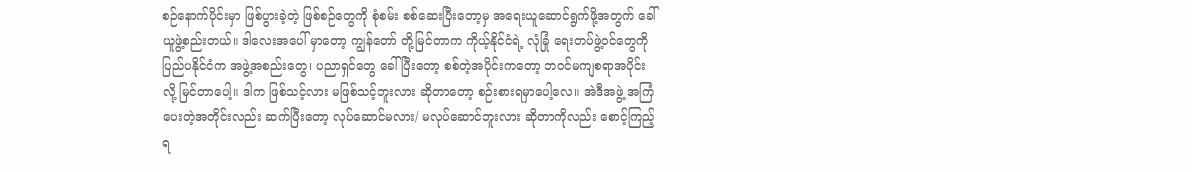စဉ်နောက်ပိုင်းမှာ ဖြစ်ပွားခဲ့တဲ့ ဖြစ်စဉ်တွေကို စုံစမ်း စစ်ဆေးပြီးတော့မှ အရေးယူဆောင်ရွက်ဖို့အတွက် ခေါ်ယူဖွဲ့စည်းတယ်။ ဒါလေးအပေါ် မှာတော့ ကျွန်တော် တို့မြင်တာက ကိုယ့်နိုင်ငံရဲ့ လုံခြုံ ရေးတပ်ဖွဲ့ဝင်တွေကို ပြည်ပနိုင်ငံက အဖွဲ့အစည်းတွေ၊ ပညာရှင်တွေ ခေါ် ပြီးတော့ စစ်တဲ့အပိုင်းကတော့ ဘဝင်မကျစရာအပိုင်းလို့ မြင်တာပေါ့။ ဒါက ဖြစ်သင့်လား မဖြစ်သင့်ဘူးလား ဆိုတာတော့ စဉ်းစားရမှာပေါ့လေ။ အဲဒီအဖွဲ့ အကြံပေးတဲ့အတိုင်းလည်း ဆက်ပြီးတော့ လုပ်ဆောင်မလား/ မလုပ်ဆောင်ဘူးလား ဆိုတာကိုလည်း စောင့်ကြည့်ရ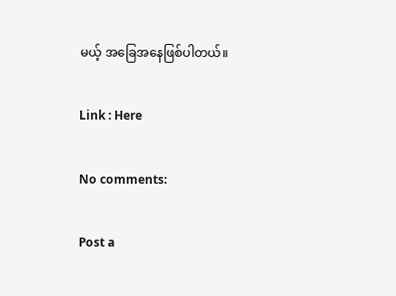မယ့် အခြေအနေဖြစ်ပါတယ်။

Link : Here

No comments:

Post a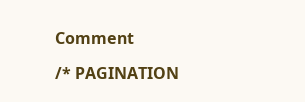Comment

/* PAGINATION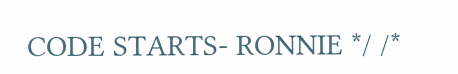CODE STARTS- RONNIE */ /*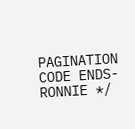PAGINATION CODE ENDS- RONNIE */